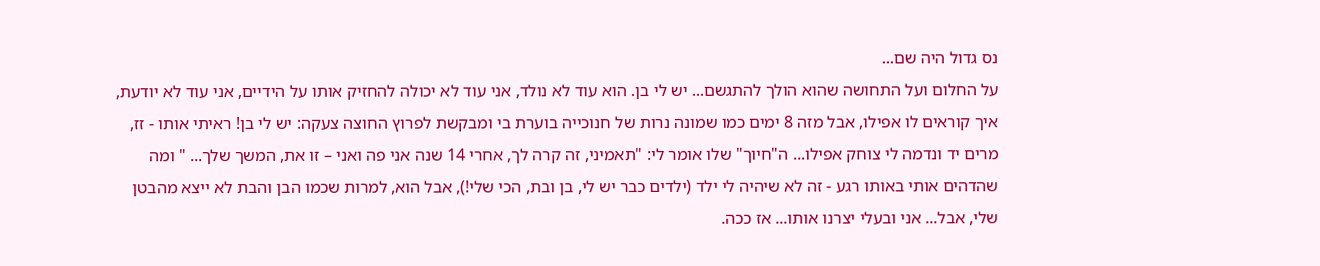נס גדול היה שם...
על החלום ועל התחושה שהוא הולך להתגשם... יש לי בן. הוא עוד לא נולד, אני עוד לא יכולה להחזיק אותו על הידיים, אני עוד לא יודעת, איך קוראים לו אפילו, אבל מזה 8 ימים כמו שמונה נרות של חנוכייה בוערת בי ומבקשת לפרוץ החוצה צעקה: יש לי בן! ראיתי אותו - זז, מרים יד ונדמה לי צוחק אפילו... ה"חיוך" שלו אומר לי: "תאמיני, זה קרה לך, אחרי 14 שנה אני פה ואני – זו את, המשך שלך... " ומה שהדהים אותי באותו רגע - זה לא שיהיה לי ילד (ילדים כבר יש לי, בן ובת, הכי שלי!), אבל הוא, למרות שכמו הבן והבת לא ייצא מהבטן שלי, אבל... אני ובעלי יצרנו אותו... אז ככה.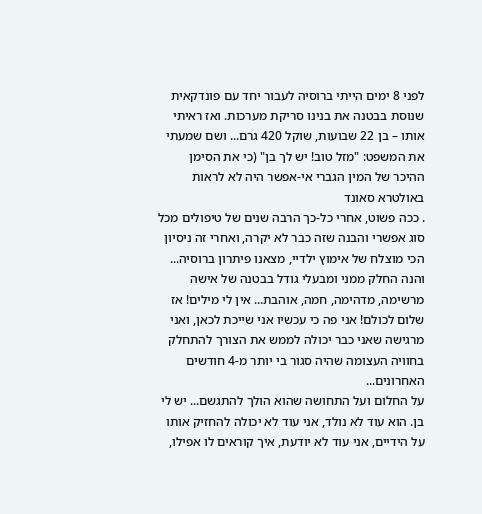לפני 8 ימים הייתי ברוסיה לעבור יחד עם פונדקאית שנוסת בבטנה את בנינו סריקת מערכות. ואז ראיתי אותו – בן 22 שבועות, שוקל 420 גרם... ושם שמעתי את המשפט: "מזל טוב! יש לך בן" (כי את הסימן ההיכר של המין הגברי אי-אפשר היה לא לראות באולטרא סאונד
. ככה פשוט, אחרי כל-כך הרבה שנים של טיפולים מכל סוג אפשרי והבנה שזה כבר לא יקרה, ואחרי זה ניסיון הכי מוצלח של אימוץ ילדיי, מצאנו פיתרון ברוסיה... והנה החלק ממני ומבעלי גודל בבטנה של אישה מרשימה, מדהימה, חמה, אוהבת... אין לי מילים! אז שלום לכולם! אני פה כי עכשיו אני שייכת לכאן, ואני מרגישה שאני כבר יכולה לממש את הצורך להתחלק בחוויה העצומה שהיה סגור בי יותר מ-4 חודשים האחרונים...
על החלום ועל התחושה שהוא הולך להתגשם... יש לי בן. הוא עוד לא נולד, אני עוד לא יכולה להחזיק אותו על הידיים, אני עוד לא יודעת, איך קוראים לו אפילו,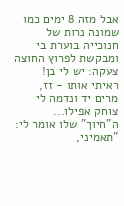אבל מזה 8 ימים כמו שמונה נרות של חנוכייה בוערת בי ומבקשת לפרוץ החוצה צעקה: יש לי בן! ראיתי אותו - זז, מרים יד ונדמה לי צוחק אפילו... ה"חיוך" שלו אומר לי: "תאמיני,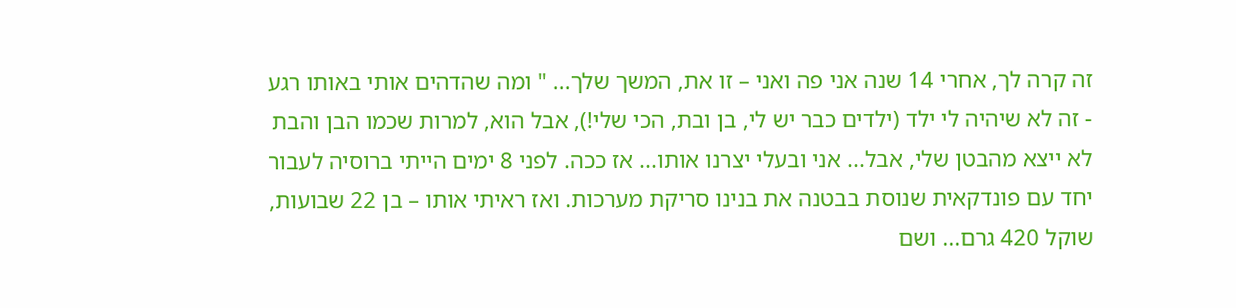זה קרה לך, אחרי 14 שנה אני פה ואני – זו את, המשך שלך... " ומה שהדהים אותי באותו רגע - זה לא שיהיה לי ילד (ילדים כבר יש לי, בן ובת, הכי שלי!), אבל הוא, למרות שכמו הבן והבת לא ייצא מהבטן שלי, אבל... אני ובעלי יצרנו אותו... אז ככה. לפני 8 ימים הייתי ברוסיה לעבור יחד עם פונדקאית שנוסת בבטנה את בנינו סריקת מערכות. ואז ראיתי אותו – בן 22 שבועות, שוקל 420 גרם... ושם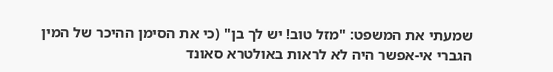שמעתי את המשפט: "מזל טוב! יש לך בן" (כי את הסימן ההיכר של המין הגברי אי-אפשר היה לא לראות באולטרא סאונד